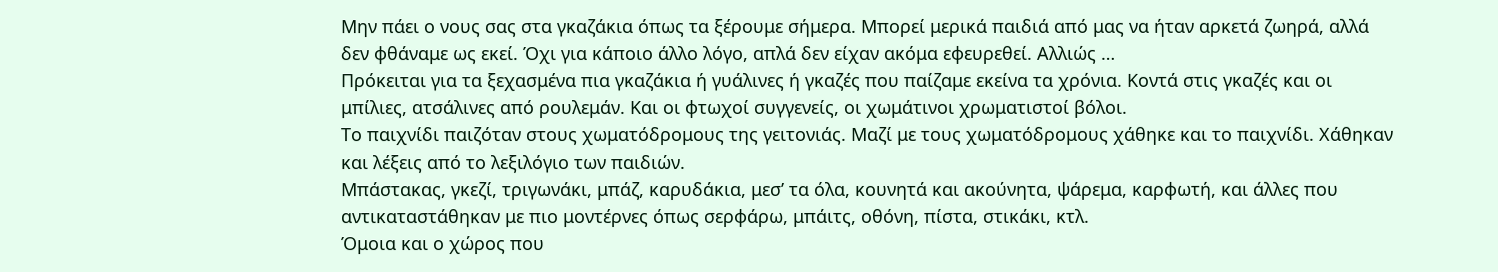Μην πάει ο νους σας στα γκαζάκια όπως τα ξέρουμε σήμερα. Μπορεί μερικά παιδιά από μας να ήταν αρκετά ζωηρά, αλλά δεν φθάναμε ως εκεί. Όχι για κάποιο άλλο λόγο, απλά δεν είχαν ακόμα εφευρεθεί. Αλλιώς …
Πρόκειται για τα ξεχασμένα πια γκαζάκια ή γυάλινες ή γκαζές που παίζαμε εκείνα τα χρόνια. Κοντά στις γκαζές και οι μπίλιες, ατσάλινες από ρουλεμάν. Και οι φτωχοί συγγενείς, οι χωμάτινοι χρωματιστοί βόλοι.
Το παιχνίδι παιζόταν στους χωματόδρομους της γειτονιάς. Μαζί με τους χωματόδρομους χάθηκε και το παιχνίδι. Χάθηκαν και λέξεις από το λεξιλόγιο των παιδιών.
Μπάστακας, γκεζί, τριγωνάκι, μπάζ, καρυδάκια, μεσ’ τα όλα, κουνητά και ακούνητα, ψάρεμα, καρφωτή, και άλλες που αντικαταστάθηκαν με πιο μοντέρνες όπως σερφάρω, μπάιτς, οθόνη, πίστα, στικάκι, κτλ.
Όμοια και ο χώρος που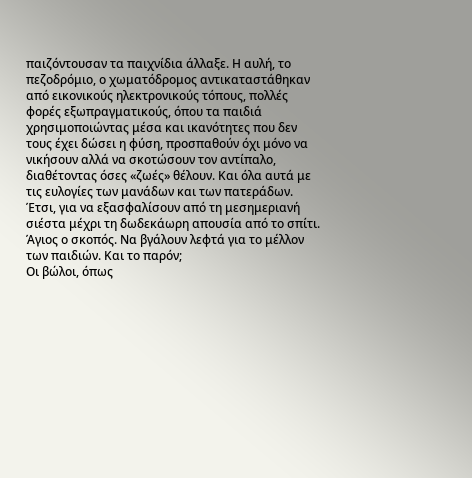παιζόντουσαν τα παιχνίδια άλλαξε. Η αυλή, το πεζοδρόμιο, ο χωματόδρομος αντικαταστάθηκαν από εικονικούς ηλεκτρονικούς τόπους, πολλές φορές εξωπραγματικούς, όπου τα παιδιά χρησιμοποιώντας μέσα και ικανότητες που δεν τους έχει δώσει η φύση, προσπαθούν όχι μόνο να νικήσουν αλλά να σκοτώσουν τον αντίπαλο, διαθέτοντας όσες «ζωές» θέλουν. Και όλα αυτά με τις ευλογίες των μανάδων και των πατεράδων. Έτσι, για να εξασφαλίσουν από τη μεσημεριανή σιέστα μέχρι τη δωδεκάωρη απουσία από το σπίτι. Άγιος ο σκοπός. Να βγάλουν λεφτά για το μέλλον των παιδιών. Και το παρόν;
Οι βώλοι, όπως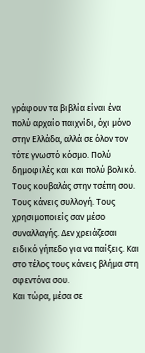γράφουν τα βιβλία είναι ένα πολύ αρχαίο παιχνίδι, όχι μόνο στην Ελλάδα, αλλά σε όλον τον τότε γνωστό κόσμο. Πολύ δημοφιλές και και πολύ βολικό. Τους κουβαλάς στην τσέπη σου. Τους κάνεις συλλογή. Τους χρησιμοποιείς σαν μέσο συναλλαγής. Δεν χρειάζεσαι ειδικό γήπεδο για να παίξεις. Και στο τέλος τους κάνεις βλήμα στη σφεντόνα σου.
Και τώρα, μέσα σε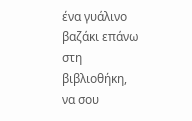ένα γυάλινο βαζάκι επάνω στη βιβλιοθήκη, να σου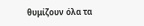θυμίζουν όλα τα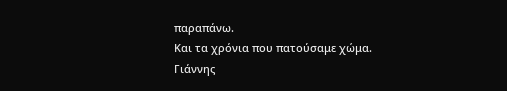παραπάνω.
Και τα χρόνια που πατούσαμε χώμα.
Γιάννης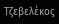Τζεβελέκος